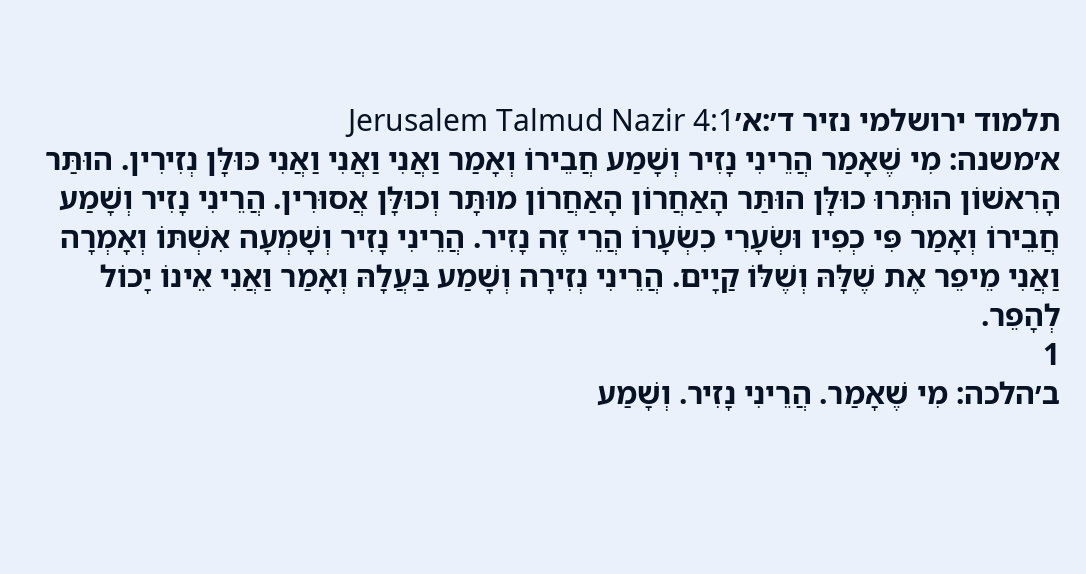תלמוד ירושלמי נזיר ד׳:א׳Jerusalem Talmud Nazir 4:1
א׳משנה: מִי שֶׁאָמַר הֲרֵינִי נָזִיר וְשָׁמַע חֲבֵירוֹ וְאָמַר וַאֲנִי וַאֲנִי וַאֲנִי כּוּלָּן נְזִירִין. הוּתַּר הָרִאשׁוֹן הוּתְּרוּ כוּלָּן הוּתַּר הָאַחֲרוֹן הָאַחֲרוֹן מוּתָּר וְכוּלָּן אֲסוּרִין. הֲרֵינִי נָזִיר וְשָׁמַע חֲבֵירוֹ וְאָמַר פִּי כְפִיו וּשְׂעָרִי כִשְׂעָרוֹ הֲרֵי זֶה נָזִיר. הֲרֵינִי נָזִיר וְשָׁמְעָה אִשְׁתּוֹ וְאָמְרָה וַאֲנִי מֵיפֵר אֶת שֶׁלָּהּ וְשֶׁלּוֹ קַיָים. הֲרֵינִי נְזִירָה וְשָׁמַע בַּעֲלָהּ וְאָמַר וַאֲנִי אֵינוֹ יָכוֹל לְהָפֵר.
1
ב׳הלכה: מִי שֶׁאָמַר. הֲרֵינִי נָזִיר. וְשָׁמַע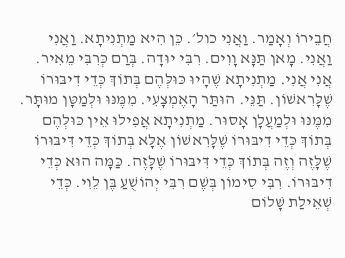חֲבֵירוֹ וְאָמַר. וַאֲנִי כול׳. כֵּן הִיא מַתְנִיתָא. וַאֲנִי וַאֲנִי. מָאן תַּנָּא וָוִים. רִבִּי יוּדָה. בְּרַם כְּרִבִּי מֵאִיר. אֲנִי אֲנִי. מַתְנִיתָא שֶׁהָיוּ כּוּלְּהֶם בְּתוֹךְ כְּדֵי דִיבּוּרוֹ שֶׁלָּרִאשׁוֹן. תַּנֵּי. הוּתַּר הָאֶמְצָעִי. מִמֶּנּוּ וּלְמַטָּן מוּתָּר. מִמֶּנּוּ וּלְמַעֲלָן אָסוּר. מַתְנִיתָא אֲפִילוּ אֵין כּוּלְּהֶם בְּתוֹךְ כְּדֵי דִיבּוּרוֹ שֶׁלָּרִאשׁוֹן אֶלָּא בְּתוֹךְ כְּדֵי דִּיבּוּרוֹ שֶׁלָּזֶה וְזֶה בְּתוֹךְ כְּדֵי דִּיבּוּרוֹ שֶׁלָּזֶה. כַּמָּה הוּא כְּדֵי דִיבּוּרוֹ. רִבִּי סִימוֹן בְּשֶׁם רִבִּי יְהוֹשֻׁעַ בֶּן לֵוִי. כְּדֵי שְׁאֵילַת שָׁלוֹם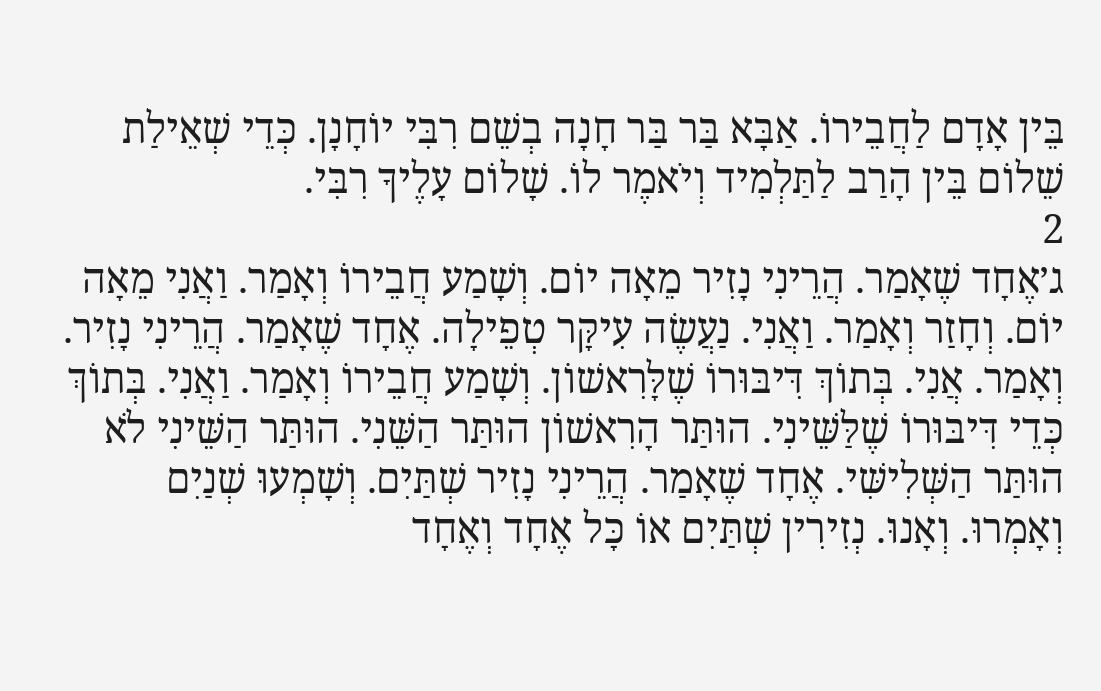בֵּין אָדָם לַחֲבֵירוֹ. אַבָּא בַּר בַּר חָנָה בְשֵׁם רִבִּי יוֹחָנָן. כְּדֵי שְׁאֵילַת שֵׁלוֹם בֵּין הָרַב לַתַּלְמִיד וְיֹאמֶר לוֹ. שָׁלוֹם עָלֶיךָ רִבִּי.
2
ג׳אֶחָד שֶׁאָמַר. הֲרֵינִי נָזִיר מֵאָה יוֹם. וְשָׁמַע חֲבֵירוֹ וְאָמַר. וַאֲנִי מֵאָה יוֹם. וְחָזַר וְאָמַר. וַאֲנִי. נַעֲשֶׂה עִיקָּר טְפֵילָה. אֶחָד שֶׁאָמַר. הֲרֵינִי נָזִיר. וְאָמַר. אֲנִי. בְּתוֹךְ דִּיבּוּרוֹ שֶׁלָּרִאשׁוֹן. וְשָׁמַע חֲבֵירוֹ וְאָמַר. וַאֲנִי. בְּתוֹךְ כְּדֵי דִּיבּוּרוֹ שֶׁלַּשֵּׁינִי. הוּתַּר הָרִאשׁוֹן הוּתַּר הַשֵּׁנִי. הוּתַּר הַשֵּׁינִי לֹא הוּתַּר הַשְּׁלִישִּׁי. אֶחָד שֶׁאָמַר. הֲרֵינִי נָזִיר שְׁתַּיִם. וְשָׁמְעוּ שְׁנַיִם וְאָמְרוּ. וְאָנוּ. נְזִירִין שְׁתַּיִם אוֹ כָּל אֶחָד וְאֶחָד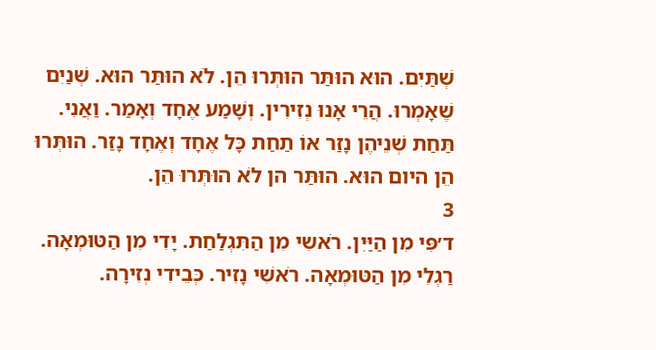שְׁתַּיִם. הוּא הוּתַּר הוּתְּרוּ הֵן. לֹא הוּתַּר הוּא. שְׁנַיִם שֶׁאָמְרוּ. הֲרֵי אָנוּ נְזִירִין. וְשָׁמַע אֶחָד וְאָמַר. וַאֲנִי. תַּחַת שְׁנֵיהֶן נָזַר אוֹ תַחַת כָּל אֶחָד וְאֶחָד נָזַר. הוּתְּרוּ הֵן היום הוּא. הוּתַּר הן לֹא הוּתְּרוּ הֵן.
3
ד׳פִּי מִן הַיַּיִן. רֹאשִי מִן הַתִּגְלַחַת. יָדִי מִן הַטּוּמְאָה. רַגְלִי מִן הַטּוּמְאָה. רֹאשִׁי נָזִיר. כְּבֵידִי נְזִירָה.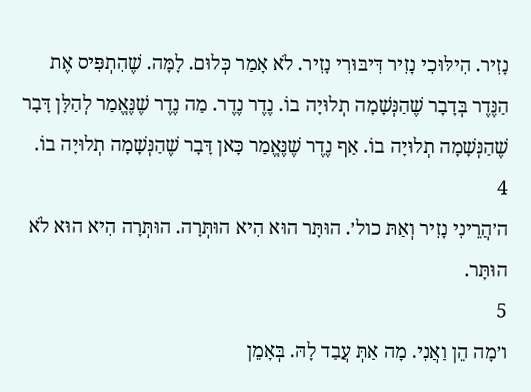נָזִיר. הִילּוּכִי נָזִיר דִּיבּוּרִי נָזִיר. לֹא אָמַר כְּלוּם. לָמָּה. שֶׁהִתְפִּיס אֶת הַנֶּדֶר בְּדָבָר שֶׁהַנְּשָׁמָה תְלוּיָה בוֹ. נֶדֶר נֶדֶר. מַה נֶדֶר שֶׁנֶּאֱמַר לְהַלָּן דָּבָר שֶׁהַנְּשָׁמָה תְלוּיָה בוֹ. אַף נֶדֶר שֶׁנֶּאֱמַר כָּאן דָּבָר שֶׁהַנְּשָׁמָה תְלוּיָה בוֹ.
4
ה׳הֲרֵינִי נָזִיר וְאַתּ כול׳. הוּתָּר הוּא הִיא הוּתְּרָה. הוּתְּרָה הִיא הוּא לֹא הוּתָּר.
5
ו׳מָה הֵן וַאֲנִי. מָה אַתְּ עֲבַד לָהּ. בְּאָמֵן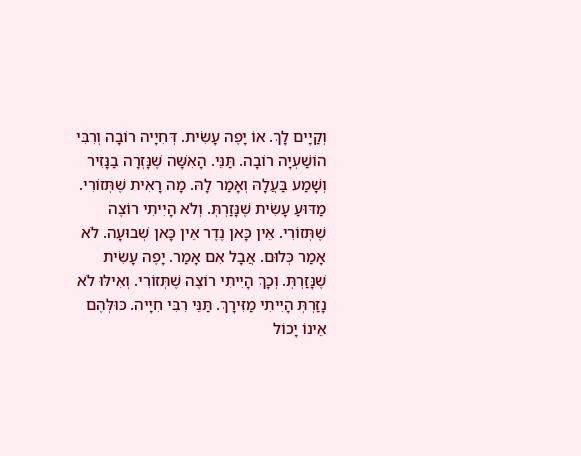וְקַיָים לָךְ. אוֹ יָפֶה עָשִׂית. דְּחִיָיה רוֹבָה וְרִבִּי הוֹשַׁעְיָה רוֹבָה. תַּנֵּי. הָאִשָּׁה שֶׁנָּזְרָה בַנָּזִיר וְשָׁמַע בַּעֲלָהּ וְאָמַר לָהּ. מָה רָאִית שֶׁתְּזוֹרִי. מַדּוּעַ עָשִׂית שֶׁנָּזַרְתְּ. וְלֹא הָיִיתִי רוֹצֶה שֶׁתְּזוֹרִי. אֵין כָּאן נֶדֶר אֵין כָּאן שְׁבוּעָה. לֹא אָמַר כְּלוּם. אֲבָל אִם אָמַר. יָפֶה עָשִׂית שֶׁנָּזַרְתְּ. וְכָךְ הָיִיתִי רוֹצֶה שֶׁתְּזוֹרִי. וְאִילּוּ לֹא נָזַרְתְּ הָיִיתִי מַזִּירָךְ. תַּנֵּי רִבִּי חִיָיה. כּוּלְּהֶם אֵינוֹ יָכוֹל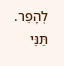לְהָפֵר. תַּנֵּי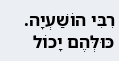רִבִּי הוֹשַׁעְיָה. כּוּלְּהֶם יָכוֹל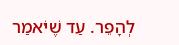לְהָפֵר. עַד שֶׁיֹּאמַר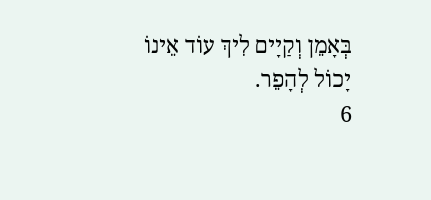בְּאָמֵן וְקַיָים לִיךְ עוֹד אֵינוֹ יָכוֹל לְהָפֵר.
6